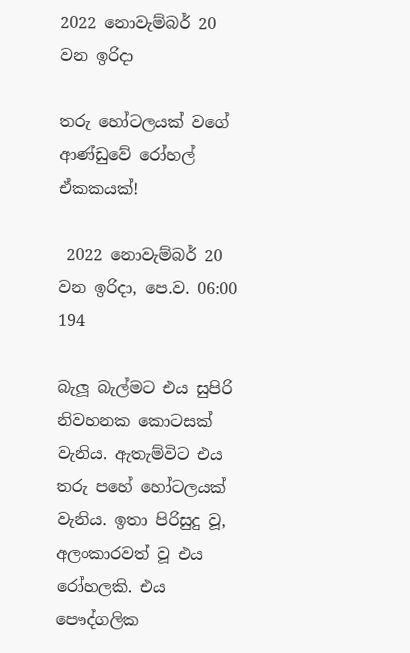2022 නොවැම්බර් 20 වන ඉරිදා

තරු හෝටලයක් වගේ ආණ්ඩුවේ රෝහල් ඒකකයක්!

 2022 නොවැම්බර් 20 වන ඉරිදා, පෙ.ව. 06:00 194

බැලූ බැල්මට එය සුපිරි නිවහනක කොටසක් වැනිය. ඇතැම්විට එය තරු පහේ හෝටලයක් වැනිය. ඉතා පිරිසුදු වූ, අලංකාරවත් වූ එය රෝහලකි. එය පෞද්ගලික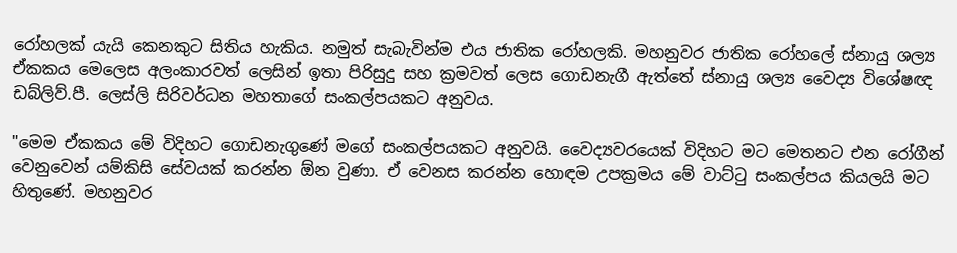රෝහලක් යැයි කෙනකුට සිතිය හැකිය. නමුත් සැබැවින්ම එය ජාතික රෝහලකි. මහනුවර ජාතික රෝහලේ ස්නායු ශල්‍ය ඒකකය මෙලෙස අලංකාරවත් ලෙසින් ඉතා පිරිසුදු සහ ක්‍රමවත් ලෙස ගොඩනැගී ඇත්තේ ස්නායු ශල්‍ය වෛද්‍ය විශේෂඥ ඩබ්ලිව්.පී. ලෙස්ලි සිරිවර්ධන මහතාගේ සංකල්පයකට අනුවය.

"මෙම ඒකකය මේ විදිහට ගොඩනැගුණේ මගේ සංකල්පයකට අනුවයි. වෛද්‍යවරයෙක් විදිහට මට මෙතනට එන රෝගීන් වෙනුවෙන් යම්කිසි සේවයක් කරන්න ඕන වුණා. ඒ වෙනස කරන්න හොඳම උපක්‍රමය මේ වාට්ටු සංකල්පය කියලයි මට හිතුණේ. මහනුවර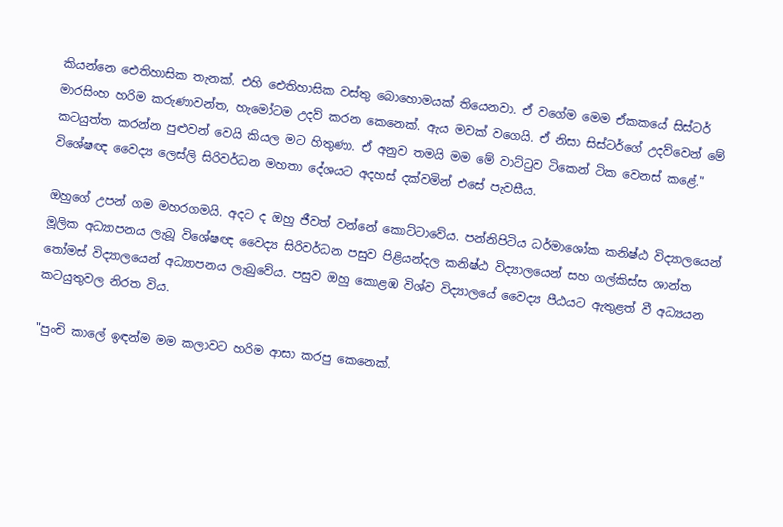කියන්නෙ ඓතිහාසික තැනක්. එහි ඓතිහාසික වස්තු බොහොමයක් තියෙනවා. ඒ වගේම මෙම ඒකකයේ සිස්ටර් මාරසිංහ හරිම කරුණාවන්ත, හැමෝටම උදව් කරන කෙනෙක්. ඇය මවක් වගෙයි. ඒ නිසා සිස්ටර්ගේ උදව්වෙන් මේ කටයුත්ත කරන්න පුළුවන් වෙයි කියල මට හිතුණා. ඒ අනුව තමයි මම මේ වාට්ටුව ටිකෙන් ටික වෙනස් කළේ." විශේෂඥ වෛද්‍ය ලෙස්ලි සිරිවර්ධන මහතා දේශයට අදහස් දක්වමින් එසේ පැවසීය.

ඔහුගේ උපන් ගම මහරගමයි. අදට ද ඔහු ජීවත් වන්නේ කොට්ටාවේය. පන්නිපිටිය ධර්මාශෝක කනිෂ්ඨ විද්‍යාලයෙන් මූලික අධ්‍යාපනය ලැබූ විශේෂඥ වෛද්‍ය සිරිවර්ධන පසුව පිළියන්දල කනිෂ්ඨ විද්‍යාලයෙන් සහ ගල්කිස්ස ශාන්ත තෝමස් විද්‍යාලයෙන් අධ්‍යාපනය ලැබුවේය. පසුව ඔහු කොළඹ විශ්ව විද්‍යාලයේ වෛද්‍ය පීඨයට ඇතුළත් වී අධ්‍යයන කටයුතුවල නිරත විය.

"පුංචි කාලේ ඉඳන්ම මම කලාවට හරිම ආසා කරපු කෙනෙක්.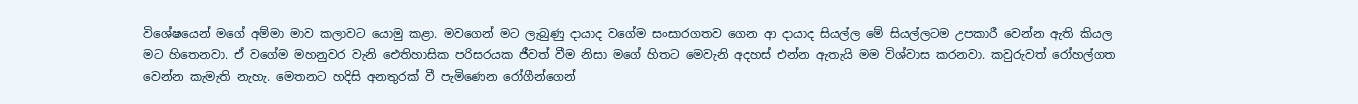විශේෂයෙන් මගේ අම්මා මාව කලාවට යොමු කළා. මවගෙන් මට ලැබුණු දායාද වගේම සංසාරගතව ගෙන ආ දායාද සියල්ල මේ සියල්ලටම උපකාරී වෙන්න ඇති කියල මට හිතෙනවා. ඒ වගේම මහනුවර වැනි ඓතිහාසික පරිසරයක ජීවත් වීම නිසා මගේ හිතට මෙවැනි අදහස් එන්න ඇතැයි මම විශ්වාස කරනවා. කවුරුවත් රෝහල්ගත වෙන්න කැමැති නැහැ. මෙතනට හදිසි අනතුරක් වී පැමිණෙන රෝගීන්ගෙන්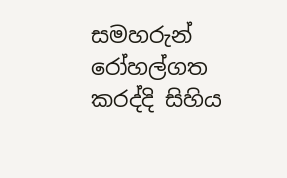සමහරුන් රෝහල්ගත කරද්දි සිහිය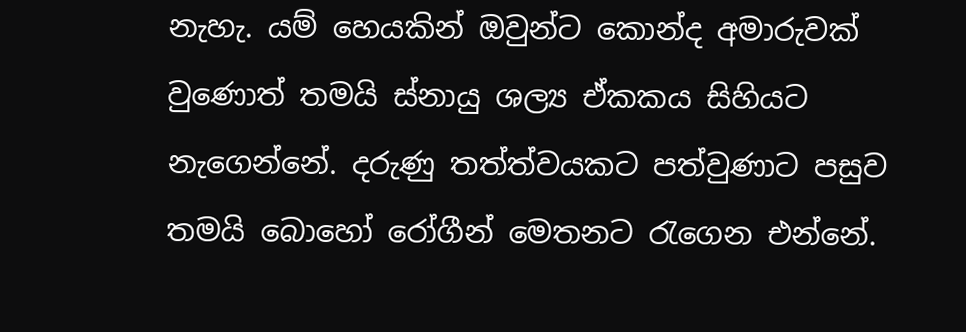නැහැ. යම් හෙයකින් ඔවුන්ට කොන්ද අමාරුවක් වුණොත් තමයි ස්නායු ශල්‍ය ඒකකය සිහියට නැගෙන්නේ. දරුණු තත්ත්වයකට පත්වුණාට පසුව තමයි බොහෝ රෝගීන් මෙතනට රැගෙන එන්නේ.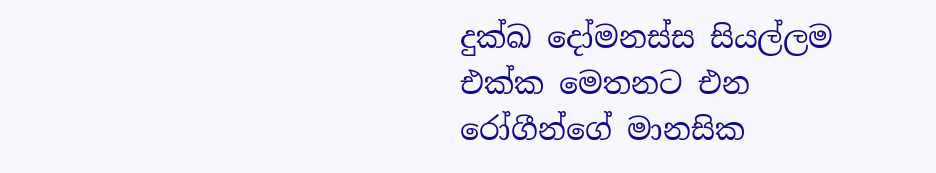දුක්ඛ දෝමනස්ස සියල්ලම එක්ක මෙතනට එන රෝගීන්ගේ මානසික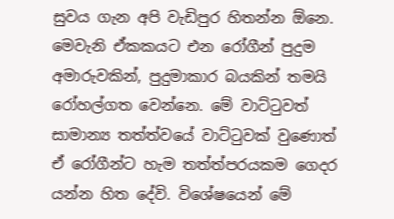සුවය ගැන අපි වැඩිපුර හිතන්න ඕනෙ. මෙවැනි ඒකකයට එන රෝගීන් පුදුම අමාරුවකින්, පුදුමාකාර බයකින් තමයි රෝහල්ගත වෙන්නෙ. මේ වාට්ටුවත් සාමාන්‍ය තත්ත්වයේ වාට්ටුවක් වුණොත් ඒ රෝගීන්ට හැම තත්ත්පරයකම ගෙදර යන්න හිත දේවි. විශේෂයෙන් මේ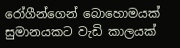රෝගීන්ගෙන් බොහොමයක් සුමානයකට වැඩි කාලයක්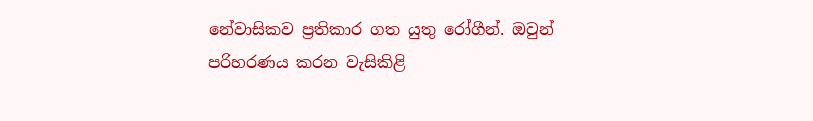නේවාසිකව ප්‍රතිකාර ගත යුතු රෝගීන්. ඔවුන් පරිහරණය කරන වැසිකිළි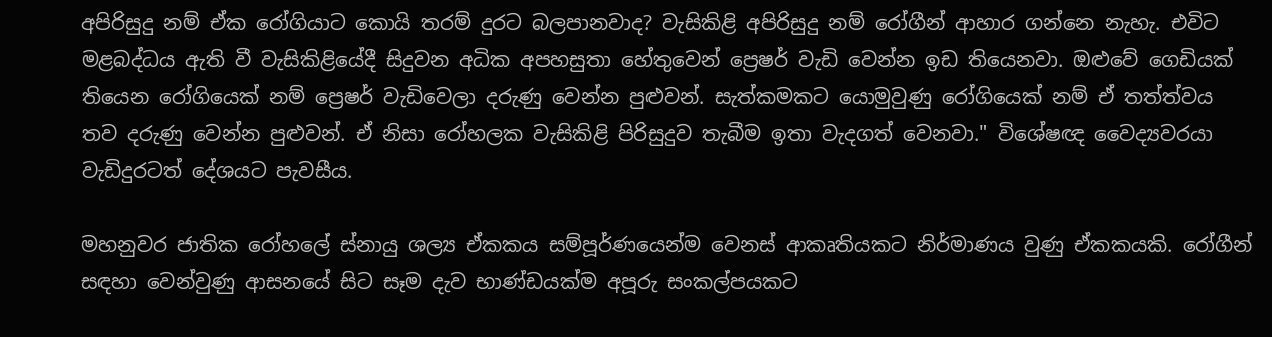අපිරිසුදු නම් ඒක රෝගියාට කොයි තරම් දුරට බලපානවාද? වැසිකිළි අපිරිසුදු නම් රෝගීන් ආහාර ගන්නෙ නැහැ. එවිට මළබද්ධය ඇති වී වැසිකිළියේදී සිදුවන අධික අපහසුතා හේතුවෙන් ප්‍රෙෂර් වැඩි වෙන්න ඉඩ තියෙනවා. ඔළුවේ ගෙඩියක් තියෙන රෝගියෙක් නම් ප්‍රෙෂර් වැඩිවෙලා දරුණු වෙන්න පුළුවන්. සැත්කමකට යොමුවුණු රෝගියෙක් නම් ඒ තත්ත්වය තව දරුණු වෙන්න පුළුවන්. ඒ නිසා රෝහලක වැසිකිළි පිරිසුදුව තැබීම ඉතා වැදගත් වෙනවා." විශේෂඥ වෛද්‍යවරයා වැඩිදුරටත් දේශයට පැවසීය.

මහනුවර ජාතික රෝහලේ ස්නායු ශල්‍ය ඒකකය සම්පූර්ණයෙන්ම වෙනස් ආකෘතියකට නිර්මාණය වුණු ඒකකයකි. රෝගීන් සඳහා වෙන්වුණු ආසනයේ සිට සෑම දැව භාණ්ඩයක්ම අපූරු සංකල්පයකට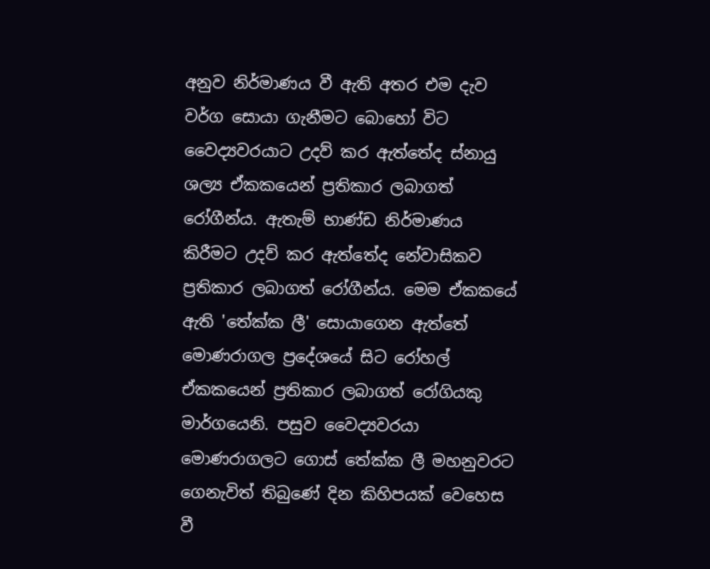අනුව නිර්මාණය වී ඇති අතර එම දැව වර්ග සොයා ගැනීමට බොහෝ විට වෛද්‍යවරයාට උදව් කර ඇත්තේද ස්නායු ශල්‍ය ඒකකයෙන් ප්‍රතිකාර ලබාගත් රෝගීන්ය. ඇතැම් භාණ්ඩ නිර්මාණය කිරීමට උදව් කර ඇත්තේද නේවාසිකව ප්‍රතිකාර ලබාගත් රෝගීන්ය. මෙම ඒකකයේ ඇති 'තේක්ක ලී' සොයාගෙන ඇත්තේ මොණරාගල ප්‍රදේශයේ සිට රෝහල් ඒකකයෙන් ප්‍රතිකාර ලබාගත් රෝගියකු මාර්ගයෙනි. පසුව වෛද්‍යවරයා මොණරාගලට ගොස් තේක්ක ලී මහනුවරට ගෙනැවිත් තිබුණේ දින කිහිපයක් වෙහෙස වී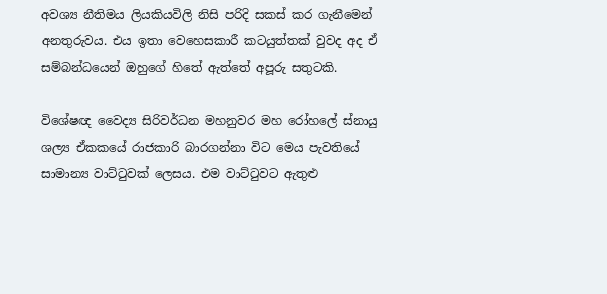අවශ්‍ය නීතිමය ලියකියවිලි නිසි පරිදි සකස් කර ගැනීමෙන් අනතුරුවය. එය ඉතා වෙහෙසකාරී කටයුත්තක් වුවද අද ඒ සම්බන්ධයෙන් ඔහුගේ හිතේ ඇත්තේ අපූරු සතුටකි.

විශේෂඥ වෛද්‍ය සිරිවර්ධන මහනුවර මහ රෝහලේ ස්නායු ශල්‍ය ඒකකයේ රාජකාරි බාරගන්නා විට මෙය පැවතියේ සාමාන්‍ය වාට්ටුවක් ලෙසය. එම වාට්ටුවට ඇතුළු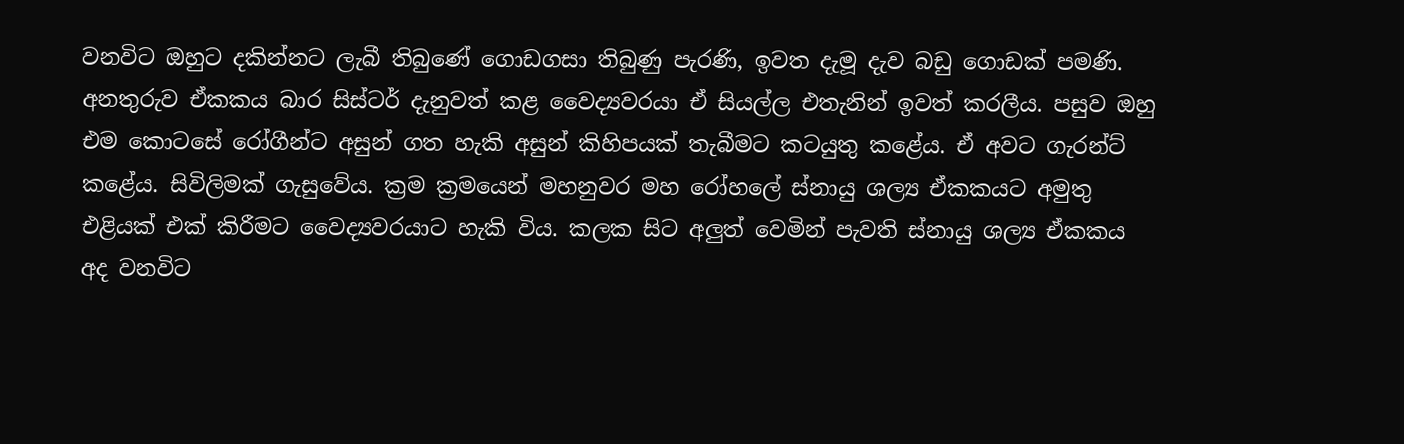වනවිට ඔහුට දකින්නට ලැබී තිබුණේ ගොඩගසා තිබුණු පැරණි, ඉවත දැමූ දැව බඩු ගොඩක් පමණි. අනතුරුව ඒකකය බාර සිස්ටර් දැනුවත් කළ වෛද්‍යවරයා ඒ සියල්ල එතැනින් ඉවත් කරලීය. පසුව ඔහු එම කොටසේ රෝගීන්ට අසුන් ගත හැකි අසුන් කිහිපයක් තැබීමට කටයුතු කළේය. ඒ අවට ගැරන්ට් කළේය. සිවිලිමක් ගැසුවේය. ක්‍රම ක්‍රමයෙන් මහනුවර මහ රෝහලේ ස්නායු ශල්‍ය ඒකකයට අමුතු එළියක් එක් කිරීමට වෛද්‍යවරයාට හැකි විය. කලක සිට අලුත් වෙමින් පැවති ස්නායු ශල්‍ය ඒකකය අද වනවිට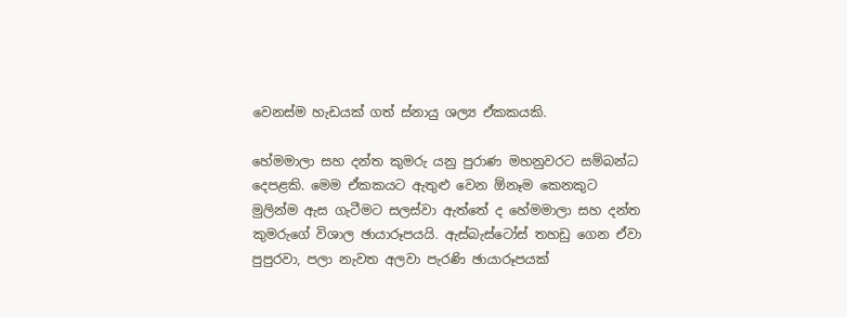වෙනස්ම හැඩයක් ගත් ස්නායු ශල්‍ය ඒකකයකි.

හේමමාලා සහ දන්ත කුමරු යනු පුරාණ මහනුවරට සම්බන්ධ දෙපළකි. මෙම ඒකකයට ඇතුළු වෙන ඕනෑම කෙනකුට මුලින්ම ඇස ගැටීමට සලස්වා ඇත්තේ ද හේමමාලා සහ දන්ත කුමරුගේ විශාල ඡායාරූපයයි. ඇස්බැස්ටෝස් තහඩු ගෙන ඒවා පුපුරවා, පලා නැවත අලවා පැරණි ඡායාරූපයක්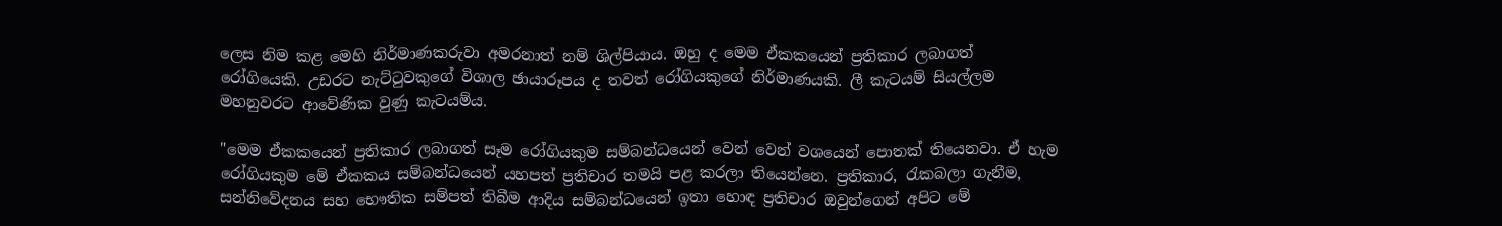ලෙස නිම කළ මෙහි නිර්මාණකරුවා අමරනාත් නම් ශිල්පියාය. ඔහු ද මෙම ඒකකයෙන් ප්‍රතිකාර ලබාගත් රෝගියෙකි. උඩරට නැට්ටුවකුගේ විශාල ඡායාරූපය ද තවත් රෝගියකුගේ නිර්මාණයකි. ලී කැටයම් සියල්ලම මහනුවරට ආවේණික වුණු කැටයම්ය.

"මෙම ඒකකයෙන් ප්‍රතිකාර ලබාගත් සෑම රෝගියකුම සම්බන්ධයෙන් වෙන් වෙන් වශයෙන් පොතක් තියෙනවා. ඒ හැම රෝගියකුම මේ ඒකකය සම්බන්ධයෙන් යහපත් ප්‍රතිචාර තමයි පළ කරලා තියෙන්නෙ. ප්‍රතිකාර, රැකබලා ගැනීම, සන්නිවේදනය සහ භෞතික සම්පත් තිබීම ආදිය සම්බන්ධයෙන් ඉතා හොඳ ප්‍රතිචාර ඔවුන්ගෙන් අපිට මේ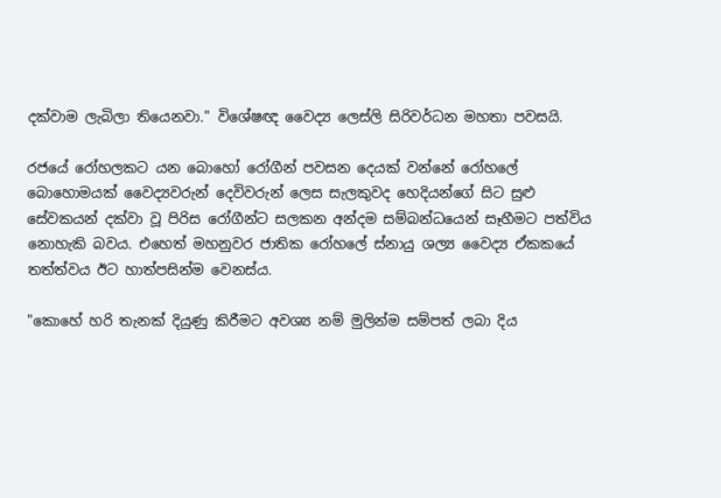දක්වාම ලැබිලා තියෙනවා." විශේෂඥ වෛද්‍ය ලෙස්ලි සිරිවර්ධන මහතා පවසයි.

රජයේ රෝහලකට යන බොහෝ රෝගීන් පවසන දෙයක් වන්නේ රෝහලේ බොහොමයක් වෛද්‍යවරුන් දෙවිවරුන් ලෙස සැලකුවද හෙදියන්ගේ සිට සුළු සේවකයන් දක්වා වූ පිරිස රෝගීන්ට සලකන අන්දම සම්බන්ධයෙන් සෑහීමට පත්විය නොහැකි බවය. එහෙත් මහනුවර ජාතික රෝහලේ ස්නායු ශල්‍ය වෛද්‍ය ඒකකයේ තත්ත්වය ඊට හාත්පසින්ම වෙනස්ය.

"කොහේ හරි තැනක් දියුණු කිරීමට අවශ්‍ය නම් මුලින්ම සම්පත් ලබා දිය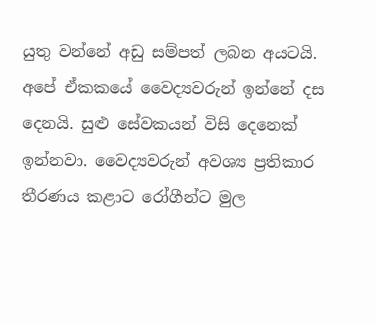යුතු වන්නේ අඩු සම්පත් ලබන අයටයි. අපේ ඒකකයේ වෛද්‍යවරුන් ඉන්නේ දස දෙනයි. සුළු සේවකයන් විසි දෙනෙක් ඉන්නවා. වෛද්‍යවරුන් අවශ්‍ය ප්‍රතිකාර තීරණය කළාට රෝගීන්ට මුල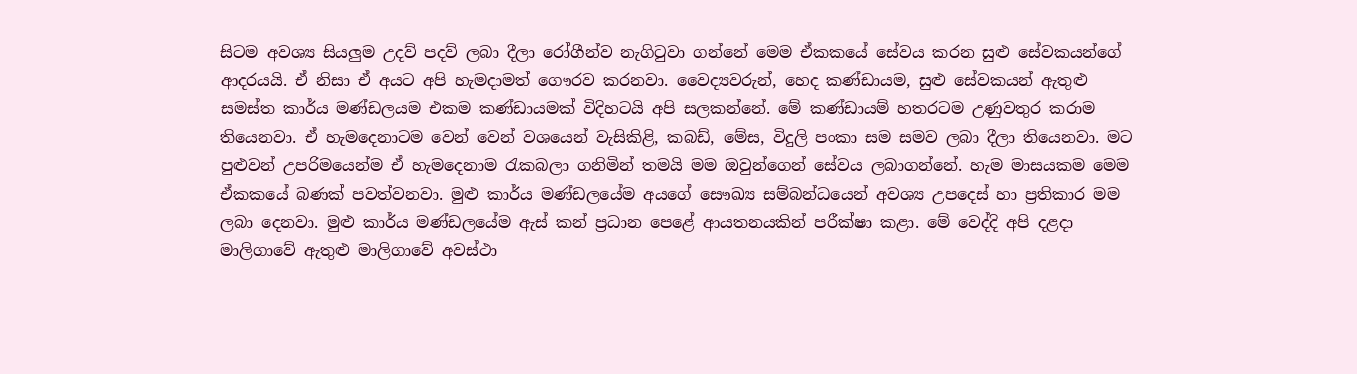සිටම අවශ්‍ය සියලුම උදව් පදව් ලබා දීලා රෝගීන්ව නැගිටුවා ගන්නේ මෙම ඒකකයේ සේවය කරන සුළු සේවකයන්ගේ ආදරයයි. ඒ නිසා ඒ අයට අපි හැමදාමත් ගෞරව කරනවා. වෛද්‍යවරුන්, හෙද කණ්ඩායම, සුළු සේවකයන් ඇතුළු සමස්ත කාර්ය මණ්ඩලයම එකම කණ්ඩායමක් විදිහටයි අපි සලකන්නේ. මේ කණ්ඩායම් හතරටම උණුවතුර කරාම තියෙනවා. ඒ හැමදෙනාටම වෙන් වෙන් වශයෙන් වැසිකිළි, කබඩ්, මේස, විදුලි පංකා සම සමව ලබා දීලා තියෙනවා. මට පුළුවන් උපරිමයෙන්ම ඒ හැමදෙනාම රැකබලා ගනිමින් තමයි මම ඔවුන්ගෙන් සේවය ලබාගන්නේ. හැම මාසයකම මෙම ඒකකයේ බණක් පවත්වනවා. මුළු කාර්ය මණ්ඩලයේම අයගේ සෞඛ්‍ය සම්බන්ධයෙන් අවශ්‍ය උපදෙස් හා ප්‍රතිකාර මම ලබා දෙනවා. මුළු කාර්ය මණ්ඩලයේම ඇස් කන් ප්‍රධාන පෙළේ ආයතනයකින් පරීක්ෂා කළා. මේ වෙද්දි අපි දළදා මාලිගාවේ ඇතුළු මාලිගාවේ අවස්ථා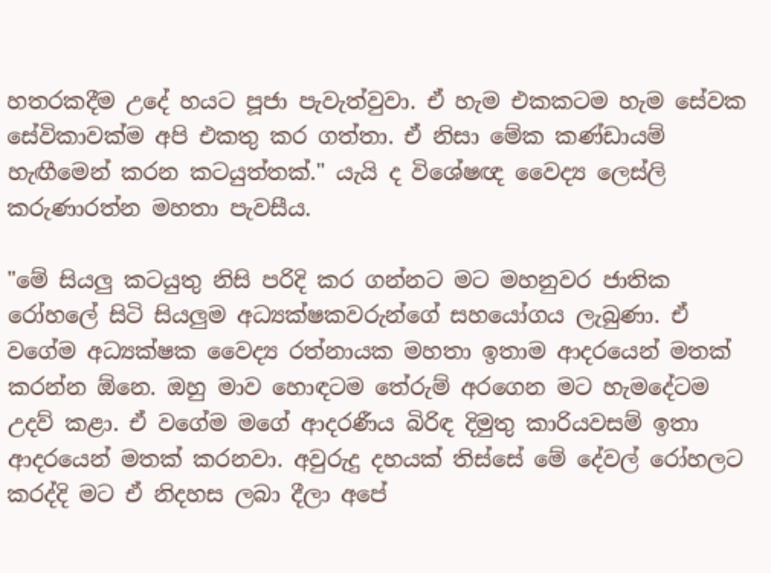හතරකදීම උදේ හයට පූජා පැවැත්වුවා. ඒ හැම එකකටම හැම සේවක සේවිකාවක්ම අපි එකතු කර ගත්තා. ඒ නිසා මේක කණ්ඩායම් හැඟීමෙන් කරන කටයුත්තක්." යැයි ද විශේෂඥ වෛද්‍ය ලෙස්ලි කරුණාරත්න මහතා පැවසීය.

"මේ සියලු කටයුතු නිසි පරිදි කර ගන්නට මට මහනුවර ජාතික රෝහලේ සිටි සියලුම අධ්‍යක්ෂකවරුන්ගේ සහයෝගය ලැබුණා. ඒ වගේම අධ්‍යක්ෂක වෛද්‍ය රත්නායක මහතා ඉතාම ආදරයෙන් මතක් කරන්න ඕනෙ. ඔහු මාව හොඳටම තේරුම් අරගෙන මට හැමදේටම උදව් කළා. ඒ වගේම මගේ ආදරණීය බිරිඳ දිමුතු කාරියවසම් ඉතා ආදරයෙන් මතක් කරනවා. අවුරුදු දහයක් තිස්සේ මේ දේවල් රෝහලට කරද්දි මට ඒ නිදහස ලබා දීලා අපේ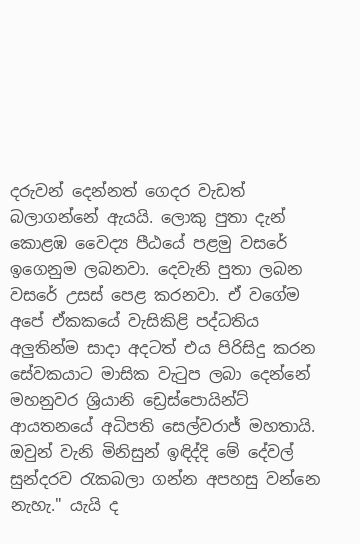දරුවන් දෙන්නත් ගෙදර වැඩත් බලාගන්නේ ඇයයි. ලොකු පුතා දැන් කොළඹ වෛද්‍ය පීඨයේ පළමු වසරේ ඉගෙනුම ලබනවා. දෙවැනි පුතා ලබන වසරේ උසස් පෙළ කරනවා. ඒ වගේම අපේ ඒකකයේ වැසිකිළි පද්ධතිය අලුතින්ම සාදා අදටත් එය පිරිසිදු කරන සේවකයාට මාසික වැටුප ලබා දෙන්නේ මහනුවර ශ්‍රියානි ඩ්‍රෙස්පොයින්ට් ආයතනයේ අධිපති සෙල්වරාජ් මහතායි. ඔවුන් වැනි මිනිසුන් ඉඳිද්දි මේ දේවල් සුන්දරව රැකබලා ගන්න අපහසු වන්නෙ නැහැ." යැයි ද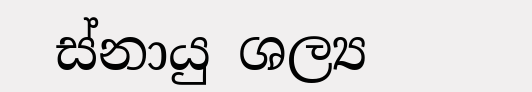ස්නායු ශල්‍ය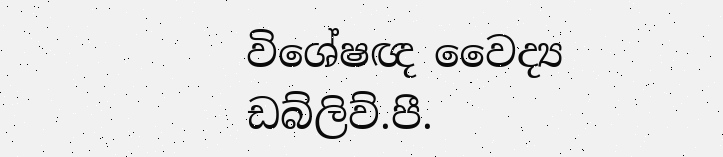විශේෂඥ වෛද්‍ය ඩබ්ලිව්.පී.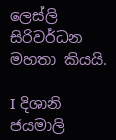ලෙස්ලි සිරිවර්ධන මහතා කියයි.

I දිශානි ජයමාලි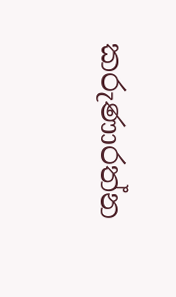කරුණාරත්න